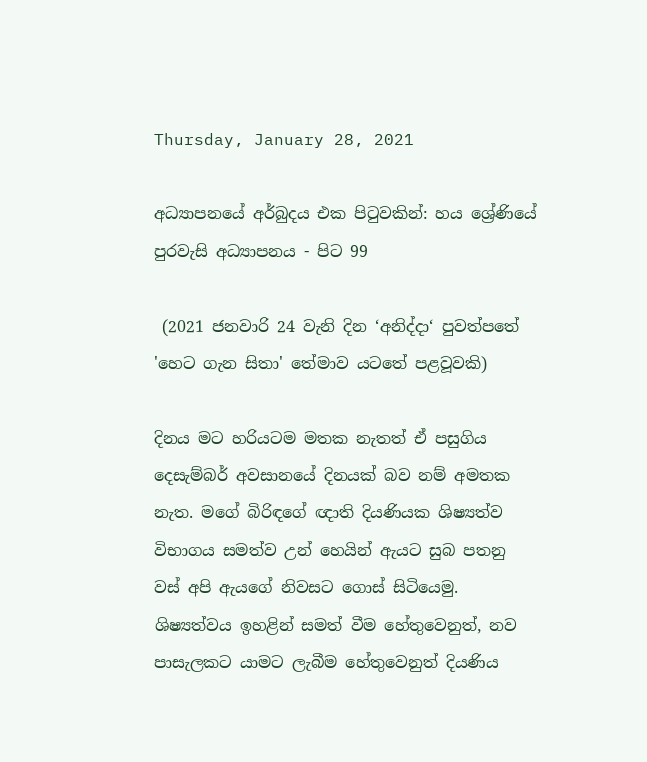Thursday, January 28, 2021

අධ්‍යාපනයේ අර්බුදය එක පිටුවකින්: හය ශ්‍රේණියේ පුරවැසි අධ්‍යාපනය - පිට 99

 (2021 ජනවාරි 24 වැනි දින ‘අනිද්දා‘ පුවත්පතේ 'හෙට ගැන සිතා' තේමාව යටතේ පළවූවකි)

දිනය මට හරියටම මතක නැතත් ඒ පසුගිය දෙසැම්බර් අවසානයේ දිනයක් බව නම් අමතක නැත. මගේ බිරිඳගේ ඥාති දියණියක ශිෂ්‍යත්ව විභාගය සමත්ව උන් හෙයින් ඇයට සුබ පතනු වස් අපි ඇයගේ නිවසට ගොස් සිටියෙමු. ශිෂ්‍යත්වය ඉහළින් සමත් වීම හේතුවෙනුත්, නව පාසැලකට යාමට ලැබීම හේතුවෙනුත් දියණිය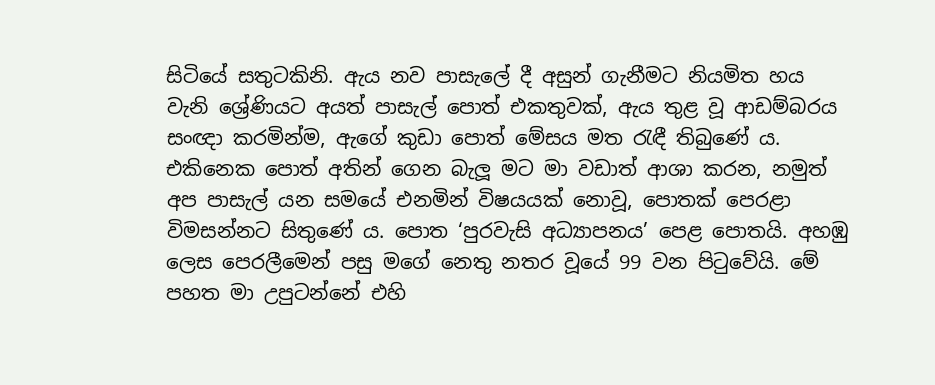සිටියේ සතුටකිනි. ඇය නව පාසැලේ දී අසුන් ගැනීමට නියමිත හය වැනි ශ්‍රේණියට අයත් පාසැල් පොත් එකතුවක්, ඇය තුළ වූ ආඩම්බරය සංඥා කරමින්ම, ඇගේ කුඩා පොත් මේසය මත රැඳී තිබුණේ ය. එකිනෙක පොත් අතින් ගෙන බැලූ මට මා වඩාත් ආශා කරන, නමුත් අප පාසැල් යන සමයේ එනමින් විෂයයක් නොවූ, පොතක් පෙරළා විමසන්නට සිතුණේ ය. පොත ‘පුරවැසි අධ්‍යාපනය’ පෙළ පොතයි. අහඹු ලෙස පෙරලීමෙන් පසු මගේ නෙතු නතර වූයේ 99 වන පිටුවේයි. මේ පහත මා උපුටන්නේ එහි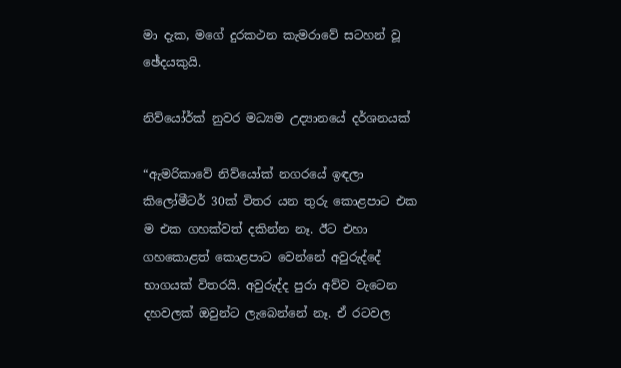මා දැක, මගේ දුරකථන කැමරාවේ සටහන් වූ ඡේදයකුයි.

නිව්යෝර්ක් නුවර මධ්‍යම උද්‍යානයේ දර්ශනයක්

“ඇමරිකාවේ නිව්යෝක් නගරයේ ඉඳලා කිලෝමීටර් 30ක් විතර යන තුරු කොළපාට එක ම එක ගහක්වත් දකින්න නෑ. ඊට එහා ගහකොළත් කොළපාට වෙන්නේ අවුරුද්දේ භාගයක් විතරයි. අවුරුද්ද පුරා අව්ව වැටෙන දහවලක් ඔවුන්ට ලැබෙන්නේ නෑ. ඒ රටවල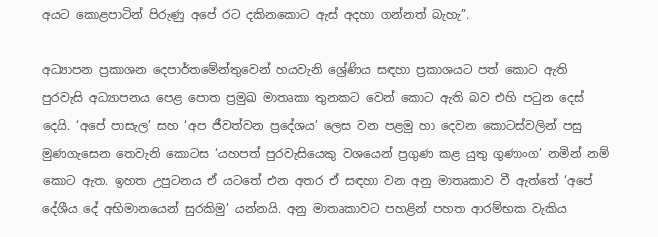අයට කොළපාටින් පිරුණු අපේ රට දකිනකොට ඇස් අදහා ගන්නත් බැහැ”.

අධ්‍යාපන ප්‍රකාශන දෙපාර්තමේන්තුවෙන් හයවැනි ශ්‍රේණිය සඳහා ප්‍රකාශයට පත් කොට ඇති පුරවැසි අධ්‍යාපනය පෙළ පොත ප්‍රමුඛ මාතෘකා තුනකට වෙන් කොට ඇති බව එහි පටුන දෙස් දෙයි. ‘අපේ පාසැල’ සහ ‘අප ජීවත්වන ප්‍රදේශය’ ලෙස වන පළමු හා දෙවන කොටස්වලින් පසු මුණගැසෙන තෙවැනි කොටස ‘යහපත් පුරවැසියෙකු වශයෙන් ප්‍රගුණ කළ යුතු ගුණාංග’ නමින් නම් කොට ඇත. ඉහත උපුටනය ඒ යටතේ එන අතර ඒ සඳහා වන අනු මාතෘකාව වී ඇත්තේ ‘අපේ දේශීය දේ අභිමානයෙන් සුරකිමු’ යන්නයි. අනු මාතෘකාවට පහළින් පහත ආරම්භක වැකිය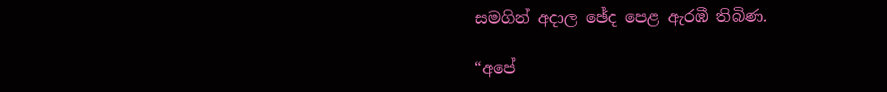සමගින් අදාල ඡේද පෙළ ඇරඹී තිබිණ.

“අපේ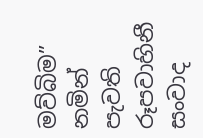මව්බිම” නමින් පැවති රූපවාහිනී සංවාද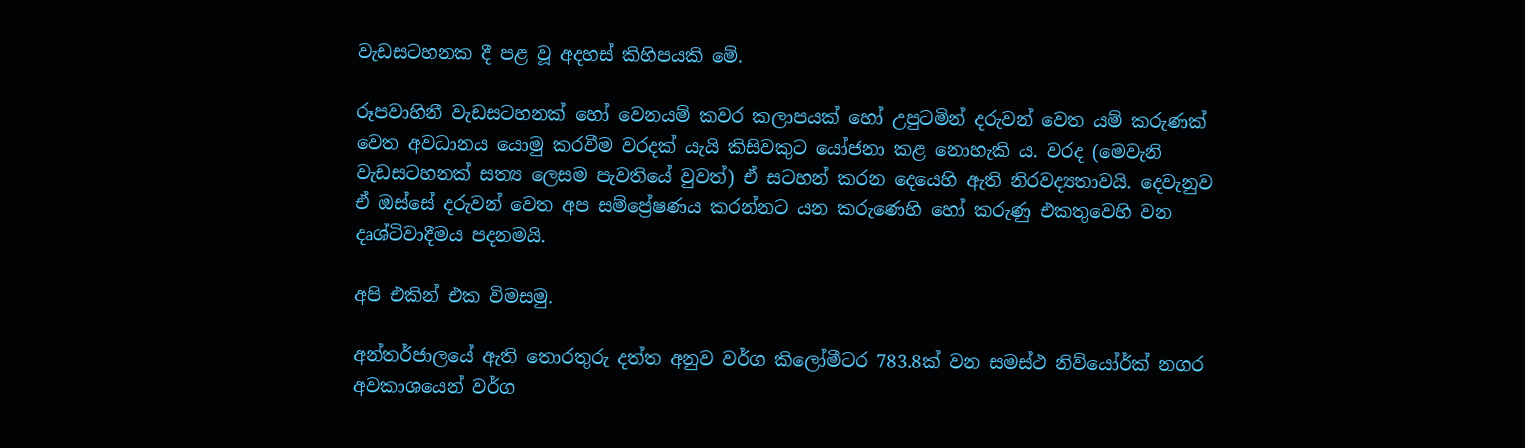වැඩසටහනක දී පළ වූ අදහස් කිහිපයකි මේ.

රූපවාහිනී වැඩසටහනක් හෝ වෙනයම් කවර කලාපයක් හෝ උපුටමින් දරුවන් වෙත යම් කරුණක් වෙත අවධානය යොමු කරවීම වරදක් යැයි කිසිවකුට යෝජනා කළ නොහැකි ය. වරද (මෙවැනි වැඩසටහනක් සත්‍ය ලෙසම පැවතියේ වුවත්) ඒ සටහන් කරන දෙයෙහි ඇති නිරවද්‍යතාවයි. දෙවැනුව ඒ ඔස්සේ දරුවන් වෙත අප සම්ප්‍රේෂණය කරන්නට යන කරුණෙහි හෝ කරුණු එකතුවෙහි වන දෘශ්ටිවාදීමය පදනමයි.

අපි එකින් එක විමසමු.

අන්තර්ජාලයේ ඇති තොරතුරු දත්ත අනුව වර්ග කිලෝමීටර 783.8ක් වන සමස්ථ නිව්යෝර්ක් නගර අවකාශයෙන් වර්ග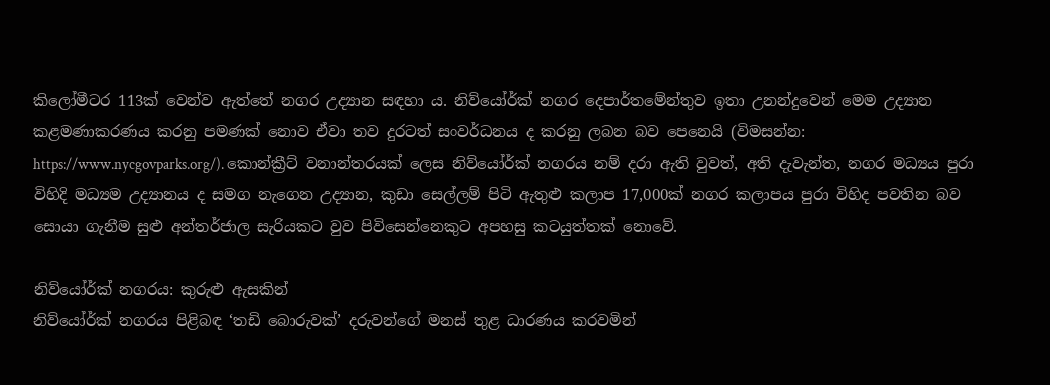කිලෝමීටර 113ක් වෙන්ව ඇත්තේ නගර උද්‍යාන සඳහා ය. නිව්යෝර්ක් නගර දෙපාර්තමේන්තුව ඉතා උනන්දුවෙන් මෙම උද්‍යාන කළමණාකරණය කරනු පමණක් නොව ඒවා තව දුරටත් සංවර්ධනය ද කරනු ලබන බව පෙනෙයි (විමසන්න: https://www.nycgovparks.org/). කොන්ක්‍රීට් වනාන්තරයක් ලෙස නිව්යෝර්ක් නගරය නම් දරා ඇති වුවත්, අති දැවැන්ත, නගර මධ්‍යය පුරා විහිදි මධ්‍යම උද්‍යානය ද සමග නැගෙන උද්‍යාන, කුඩා සෙල්ලම් පිටි ඇතුළු කලාප 17,000ක් නගර කලාපය පුරා විහිද පවතින බව සොයා ගැනීම සුළු අන්තර්ජාල සැරියකට වුව පිවිසෙන්නෙකුට අපහසු කටයුත්තක් නොවේ.

නිව්යෝර්ක් නගරය: කුරුළු ඇසකින්
නිව්යෝර්ක් නගරය පිළිබඳ ‘තඩි බොරුවක්’ දරුවන්ගේ මනස් තුළ ධාරණය කරවමින්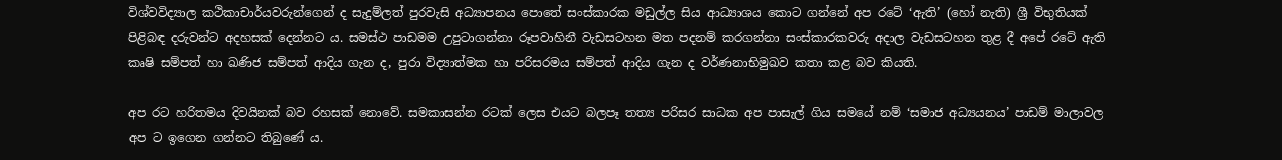විශ්වවිද්‍යාල කථිකාචාර්යවරුන්ගෙන් ද සැදුම්ලත් පුරවැසි අධ්‍යාපනය පොතේ සංස්කාරක මඩුල්ල සිය ආධ්‍යාශය කොට ගන්නේ අප රටේ ‘ඇති’ (හෝ නැති) ශ්‍රී විභුතියක් පිළිබඳ දරුවන්ට අදහසක් දෙන්නට ය. සමස්ථ පාඩමම උපුටාගන්නා රූපවාහිනී වැඩසටහන මත පදනම් කරගන්නා සංස්කාරකවරු අදාල වැඩසටහන තුළ දී අපේ රටේ ඇති කෘෂි සම්පත් හා ඛණිජ සම්පත් ආදිය ගැන ද, පුරා විද්‍යාත්මක හා පරිසරමය සම්පත් ආදිය ගැන ද වර්ණනාභිමුඛව කතා කළ බව කියති.

අප රට හරිතමය දිවයිනක් බව රහසක් නොවේ. සමකාසන්න රටක් ලෙස එයට බලපෑ තත්‍ය පරිසර සාධක අප පාසැල් ගිය සමයේ නම් ‘සමාජ අධ්‍යයනය’ පාඩම් මාලාවල අප ට ඉගෙන ගන්නට තිබුණේ ය.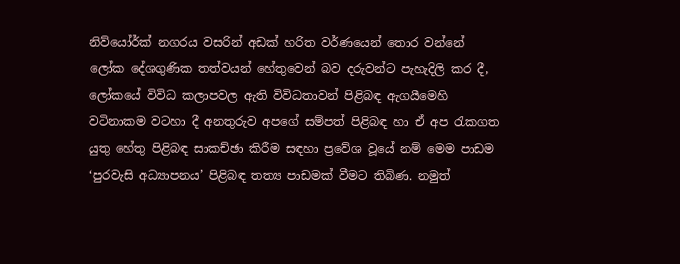නිව්යෝර්ක් නගරය වසරින් අඩක් හරිත වර්ණයෙන් තොර වන්නේ ලෝක දේශගුණික තත්වයන් හේතුවෙන් බව දරුවන්ට පැහැදිලි කර දී, ලෝකයේ විවිධ කලාපවල ඇති විවිධතාවන් පිළිබඳ ඇගයීමෙහි වටිනාකම වටහා දී අනතුරුව අපගේ සම්පත් පිළිබඳ හා ඒ අප රැකගත යුතු හේතු පිළිබඳ සාකච්ඡා කිරීම සඳහා ප්‍රවේශ වූයේ නම් මෙම පාඩම ‘පුරවැසි අධ්‍යාපනය’ පිළිබඳ තත්‍ය පාඩමක් වීමට තිබිණ. නමුත්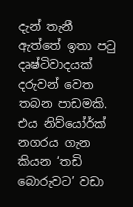දැන් තැනී ඇත්තේ ඉතා පටු දෘෂ්ටිවාදයක් දරුවන් වෙත තබන පාඩමකි. එය නිව්යෝර්ක් නගරය ගැන කියන ‘තඩි බොරුවට’ වඩා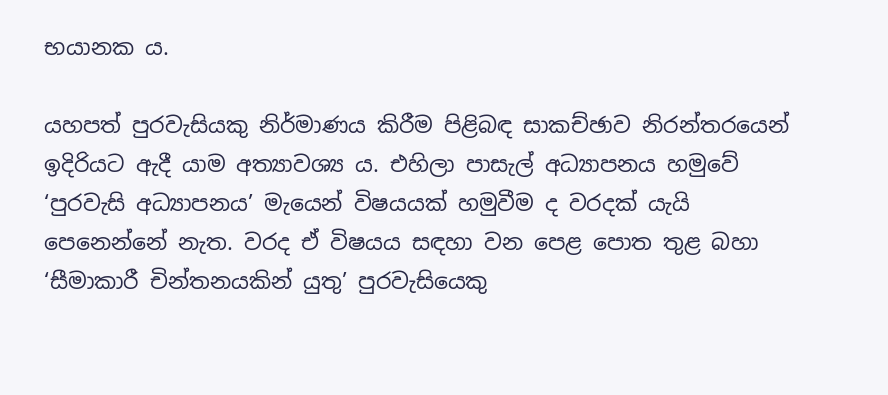භයානක ය.

යහපත් පුරවැසියකු නිර්මාණය කිරීම පිළිබඳ සාකච්ඡාව නිරන්තරයෙන් ඉදිරියට ඇදී යාම අත්‍යාවශ්‍ය ය. එහිලා පාසැල් අධ්‍යාපනය හමුවේ ‘පුරවැසි අධ්‍යාපනය’ මැයෙන් විෂයයක් හමුවීම ද වරදක් යැයි පෙනෙන්නේ නැත. වරද ඒ විෂයය සඳහා වන පෙළ පොත තුළ බහා ‘සීමාකාරී චින්තනයකින් යුතු’ පුරවැසියෙකු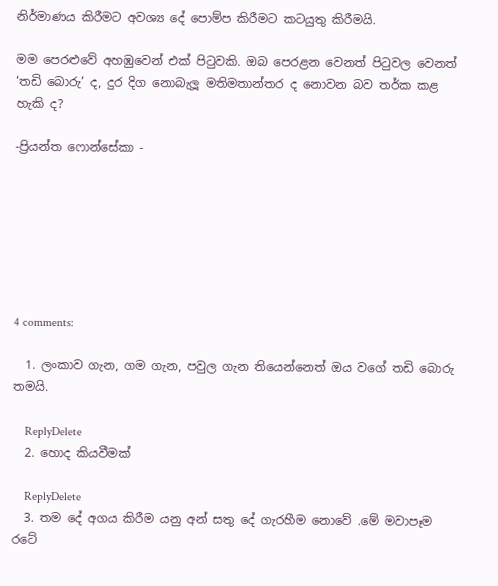නිර්මාණය කිරීමට අවශ්‍ය දේ පොම්ප කිරීමට කටයුතු කිරීමයි.

මම පෙරළුවේ අහඹුවෙන් එක් පිටුවකි. ඔබ පෙරළන වෙනත් පිටුවල වෙනත් ‘තඩි බොරු’ ද, දුර දිග නොබැලූ මතිමතාන්තර ද නොවන බව තර්ක කළ හැකි ද?

-ප්‍රියන්ත ෆොන්සේකා -







4 comments:

  1. ලංකාව ගැන, ගම ගැන, පවුල ගැන තියෙන්නෙත් ඔය වගේ තඩි බොරු තමයි.

    ReplyDelete
  2. හොද කියවීමක්

    ReplyDelete
  3. තම දේ අගය කිරීම යනු අන් සතු දේ ගැරහීම නොවේ .මේ මවාපෑම රටේ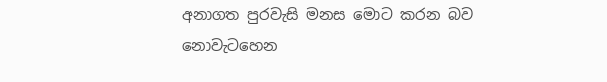අනාගත පුරවැසි මනස මොට කරන බව නොවැටහෙන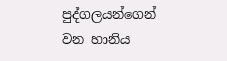පුද්ගලයන්ගෙන් වන හානිය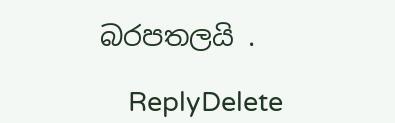බරපතලයි .

    ReplyDelete